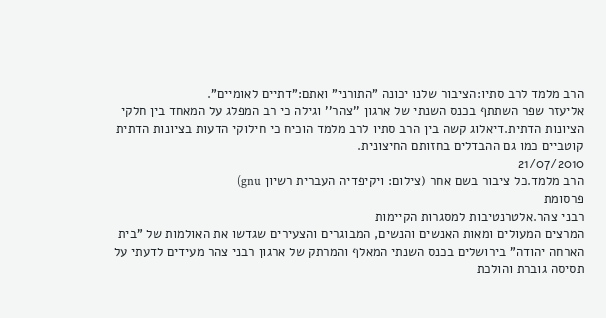הרב מלמד לרב סתיו:הציבור שלנו יכונה "התורני" ואתם:"דתיים לאומיים".
אליעזר שפר השתתף בכנס השנתי של ארגון ''צהר'' וגילה כי רב המפלג על המאחד בין חלקי הציונות הדתית.דיאלוג קשה בין הרב סתיו לרב מלמד הוכיח כי חילוקי הדעות בציונות הדתית קוטביים כמו גם ההבדלים בחזותם החיצונית.
21/07/2010
הרב מלמד.כל ציבור בשם אחר (צילום: ויקיפדיה העברית רשיון gnu)
פרסומת
רבני צהר.אלטרנטיבות למסגרות הקיימות
המרצים המעולים ומאות האנשים והנשים, המבוגרים והצעירים שגדשו את האולמות של "בית הארחה יהודה" בירושלים בכנס השנתי המאלף והמרתק של ארגון רבני צהר מעידים לדעתי על תסיסה גוברת והולכת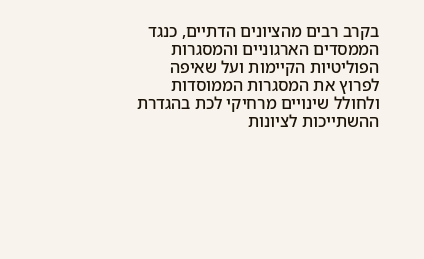בקרב רבים מהציונים הדתיים, כנגד הממסדים הארגוניים והמסגרות הפוליטיות הקיימות ועל שאיפה לפרוץ את המסגרות הממוסדות ולחולל שינויים מרחיקי לכת בהגדרת ההשתייכות לציונות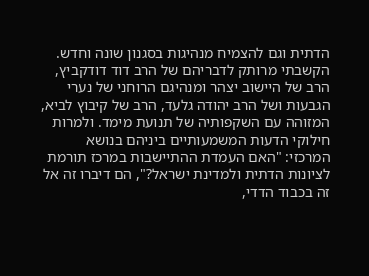הדתית וגם להצמיח מנהיגות בסגנון שונה וחדש.
הקשבתי מרותק לדבריהם של הרב דוד דודקביץ, הרב של היישוב יצהר ומנהיגם הרוחני של נערי הגבעות ושל הרב יהודה גלעד, הרב של קיבוץ לביא, המזוהה עם השקפותיה של תנועת מימד. ולמרות חילוקי הדעות המשמעותיים ביניהם בנושא המרכזי: "האם העמדת ההתיישבות במרכז תורמת לציונות הדתית ולמדינת ישראל?", הם דיברו זה אל זה בכבוד הדדי,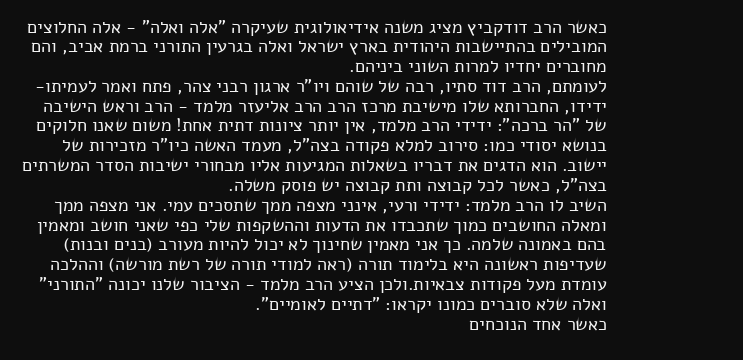כאשר הרב דודקביץ מציג משנה אידיאולוגית שעיקרה "אלה ואלה" - אלה החלוצים המובילים בהתיישבות היהודית בארץ ישראל ואלה בגרעין התורני ברמת אביב, והם מחוברים יחדיו למרות השוני ביניהם.
לעומתם, הרב דוד סתיו, רבה של שוהם ויו"ר ארגון רבני צהר, פתח ואמר לעמיתו-ידידו, החברותא שלו מישיבת מרכז הרב הרב אליעזר מלמד - הרב וראש הישיבה של "הר ברכה": ידידי הרב מלמד, אין יותר ציונות דתית אחת! משום שאנו חלוקים בנושא יסודי כמו: סירוב למלא פקודה בצה"ל, מעמד האשה כיו"ר מזכירות של יישוב. הוא הדגים את דבריו בשאלות המגיעות אליו מבחורי ישיבות הסדר המשרתים בצה"ל, כאשר לכל קבוצה ותת קבוצה יש פוסק משלה.
השיב לו הרב מלמד: ידידי ורעי, אינני מצפה ממך שתסכים עמי. אני מצפה ממך ומאלה החושבים כמוך שתכבדו את הדעות וההשקפות שלי כפי שאני חושב ומאמין בהם באמונה שלמה. כך אני מאמין שחינוך לא יכול להיות מעורב (בנים ובנות) שעדיפות ראשונה היא בלימוד תורה (ראה למודי תורה של רשת מורשה) וההלכה עומדת מעל פקודות צבאיות.ולכן הציע הרב מלמד - הציבור שלנו יכונה "התורני" ואלה שלא סוברים כמונו יקראו: "דתיים לאומיים".
כאשר אחד הנוכחים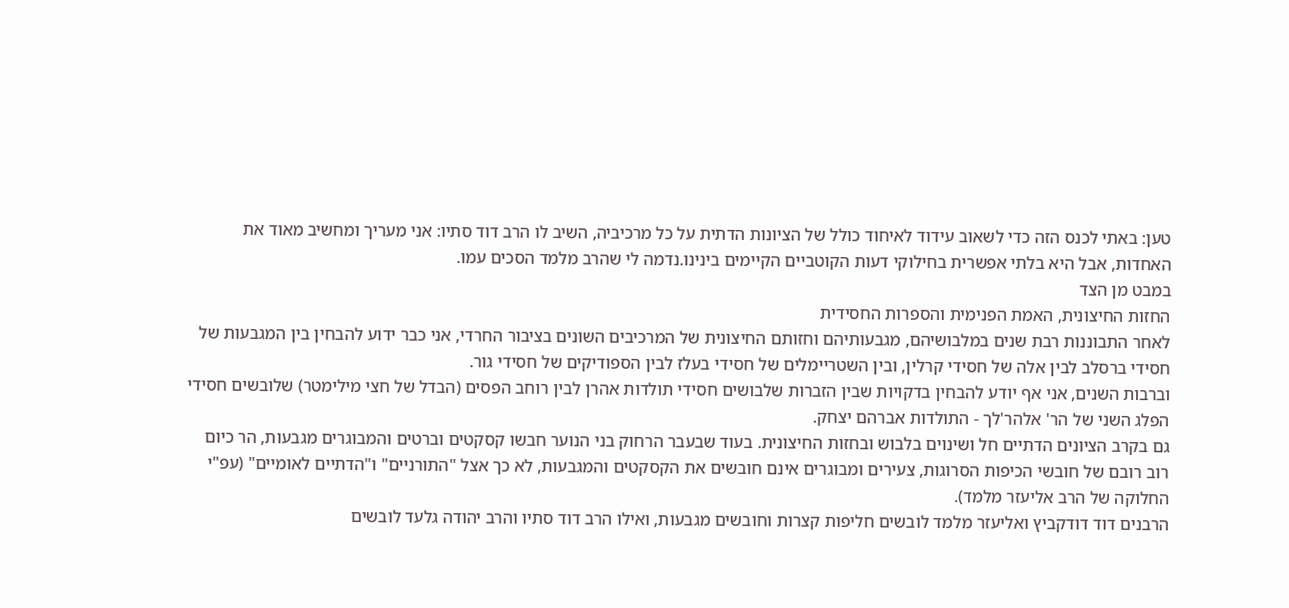טען: באתי לכנס הזה כדי לשאוב עידוד לאיחוד כולל של הציונות הדתית על כל מרכיביה, השיב לו הרב דוד סתיו: אני מעריך ומחשיב מאוד את האחדות, אבל היא בלתי אפשרית בחילוקי דעות הקוטביים הקיימים בינינו.נדמה לי שהרב מלמד הסכים עמו.
במבט מן הצד
החזות החיצונית, האמת הפנימית והספרות החסידית
לאחר התבוננות רבת שנים במלבושיהם, מגבעותיהם וחזותם החיצונית של המרכיבים השונים בציבור החרדי, אני כבר ידוע להבחין בין המגבעות של חסידי ברסלב לבין אלה של חסידי קרלין, ובין השטריימלים של חסידי בעלז לבין הספודיקים של חסידי גור.
וברבות השנים, אני אף יודע להבחין בדקויות שבין הזברות שלבושים חסידי תולדות אהרן לבין רוחב הפסים (הבדל של חצי מילימטר) שלובשים חסידי הפלג השני של הר' אלהר'לך - התולדות אברהם יצחק.
גם בקרב הציונים הדתיים חל ושינוים בלבוש ובחזות החיצונית. בעוד שבעבר הרחוק בני הנוער חבשו קסקטים וברטים והמבוגרים מגבעות, הר כיום רוב רובם של חובשי הכיפות הסרוגות, צעירים ומבוגרים אינם חובשים את הקסקטים והמגבעות, לא כך אצל "התורניים" ו"הדתיים לאומיים" (עפ"י החלוקה של הרב אליעזר מלמד).
הרבנים דוד דודקביץ ואליעזר מלמד לובשים חליפות קצרות וחובשים מגבעות, ואילו הרב דוד סתיו והרב יהודה גלעד לובשים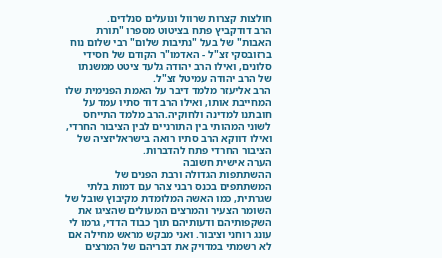חולצות קצרות שרוול ונועלים סנלדים.
הרב דודקביץ פתח בציטוט מספרו "תורת האבות" של בעל "נתיבות שלום" רבי שלום נוח ברזובסקי זצ"ל - האדמו"ר הקודם של חסידי סלונים, ואילו הרב יהודה גלעד ציטט ממשנתו של הרב יהודה עמיטל זצ"ל.
הרב אליעזר מלמד דיבר על האמת הפנימית שלו המחייבת אותו, ואילו הרב דוד סתיו עמד על חובתנו למדינה ולחוקיה.הרב מלמד התייחס לשוני המהותי בין התורניים לבין הציבור החרדי, ואילו דווקא הרב סתיו רואה בישראליזציה של הציבור החרדי פתח להדברות.
הערה אישית חשובה
ההשתתפות הגדולה ורבת הפנים של המשתתפים בכנס רבני צהר עם דמות בלתי שגרתית, כמו האשה המלומדת מקיבוץ שובל של השומר הצעיר והמרצים המעולים שהציגו את השקפותיהם ודעותיהם תוך כבוד הדדי, גרמו לי עונג רוחני וציבור. ואני מבקש מראש מחילה אם לא רשמתי במדויק את דבריהם של המרצים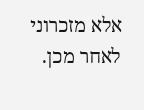אלא מזכרוני לאחר מכן.